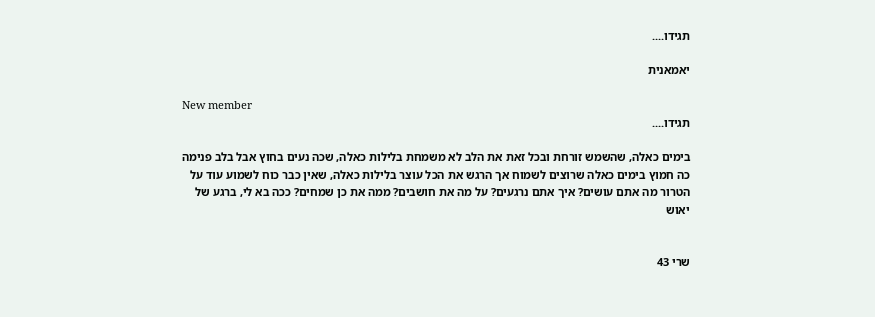תגידו....

יאמאנית

New member
תגידו....

בימים כאלה, שהשמש זורחת ובכל זאת את הלב לא משמחת בלילות כאלה, שכה נעים בחוץ אבל בלב פנימה כה חמוץ בימים כאלה שרוצים לשמוח אך הרגש את הכל עוצר בלילות כאלה, שאין כבר כוח לשמוע עוד על הטרור מה אתם עושים? איך אתם נרגעים? על מה את חושבים? ממה את כן שמחים? ככה בא לי, ברגע של יאוש


שרי 43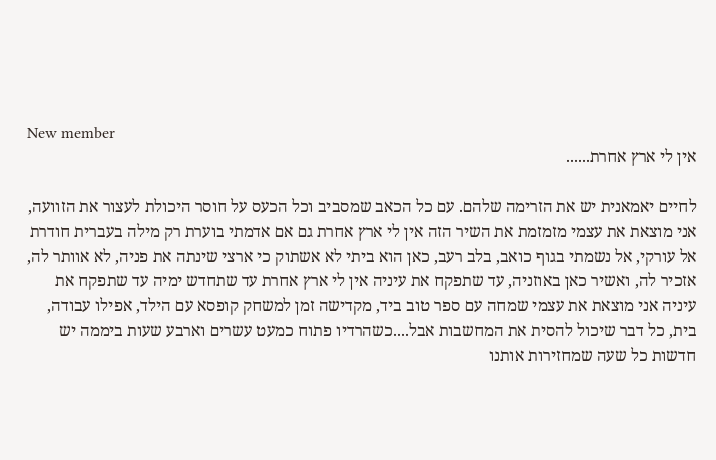New member
אין לי ארץ אחרת......

לחיים יאמאנית יש את הזרימה שלהם. עם כל הכאב שמסביב וכל הכעס על חוסר היכולת לעצור את הזוועה, אני מוצאת את עצמי מזמזמת את השיר הזה אין לי ארץ אחרת גם אם אדמתי בוערת רק מילה בעברית חודרת אל עורקי, אל נשמתי בגוף כואב, בלב רעב, כאן הוא ביתי לא אשתוק כי ארצי שינתה את פניה, לא אוותר לה, אזכיר לה, ואשיר כאן באוזניה, עד שתפקח את עיניה אין לי ארץ אחרת עד שתחדש ימיה עד שתפקח את עיניה אני מוצאת את עצמי שמחה עם ספר טוב ביד, מקדישה זמן למשחק קופסא עם הילד, אפילו עבודה, בית, כל דבר שיכול להסית את המחשבות אבל....כשהרדיו פתוח כמעט עשרים וארבע שעות ביממה יש חדשות כל שעה שמחזירות אותנו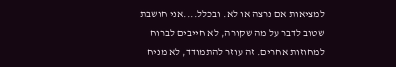למציאות אם נרצה או לא. ובכלל....אני חושבת שטוב לדבר על מה שקורה, לא חייבים לברוח למחוזות אחרים. זה עוזר להתמודד, לא מניח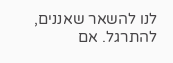לנו להשאר שאננים, להתרגל. אם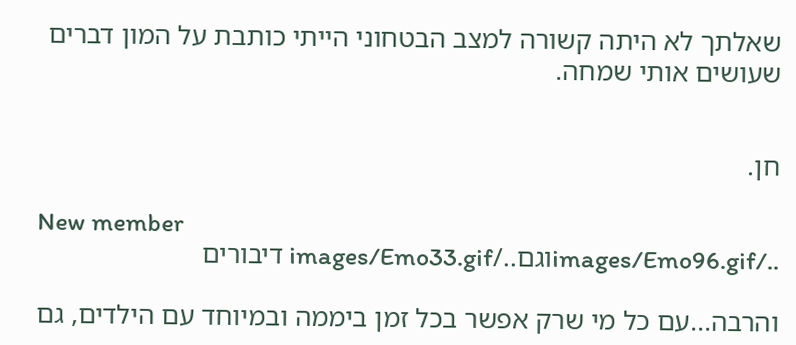שאלתך לא היתה קשורה למצב הבטחוני הייתי כותבת על המון דברים שעושים אותי שמחה.


חן.

New member
../images/Emo96.gifוגם../images/Emo33.gif דיבורים

והרבה...עם כל מי שרק אפשר בכל זמן ביממה ובמיוחד עם הילדים, גם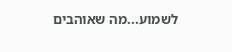לשמוע...מה שאוהבים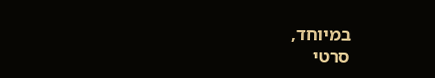במיוחד,
סרטי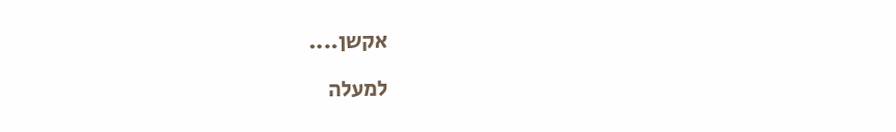אקשן....

למעלה